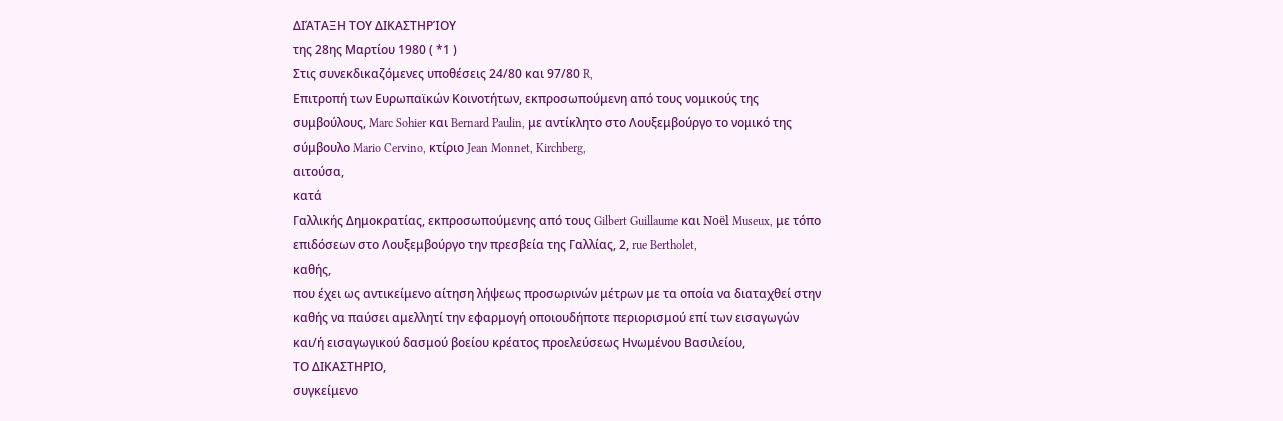ΔΙΆΤΑΞΗ ΤΟΥ ΔΙΚΑΣΤΗΡΊΟΥ
της 28ης Μαρτίου 1980 ( *1 )
Στις συνεκδικαζόμενες υποθέσεις 24/80 και 97/80 R,
Επιτροπή των Ευρωπαϊκών Κοινοτήτων, εκπροσωπούμενη από τους νομικούς της συμβούλους, Marc Sohier και Bernard Paulin, με αντίκλητο στο Λουξεμβούργο το νομικό της σύμβουλο Mario Cervino, κτίριο Jean Monnet, Kirchberg,
αιτούσα,
κατά
Γαλλικής Δημοκρατίας, εκπροσωπούμενης από τους Gilbert Guillaume και Noël Museux, με τόπο επιδόσεων στο Λουξεμβούργο την πρεσβεία της Γαλλίας, 2, rue Bertholet,
καθής,
που έχει ως αντικείμενο αίτηση λήψεως προσωρινών μέτρων με τα οποία να διαταχθεί στην καθής να παύσει αμελλητί την εφαρμογή οποιουδήποτε περιορισμού επί των εισαγωγών και/ή εισαγωγικού δασμού βοείου κρέατος προελεύσεως Ηνωμένου Βασιλείου,
ΤΟ ΔΙΚΑΣΤΗΡΙΟ,
συγκείμενο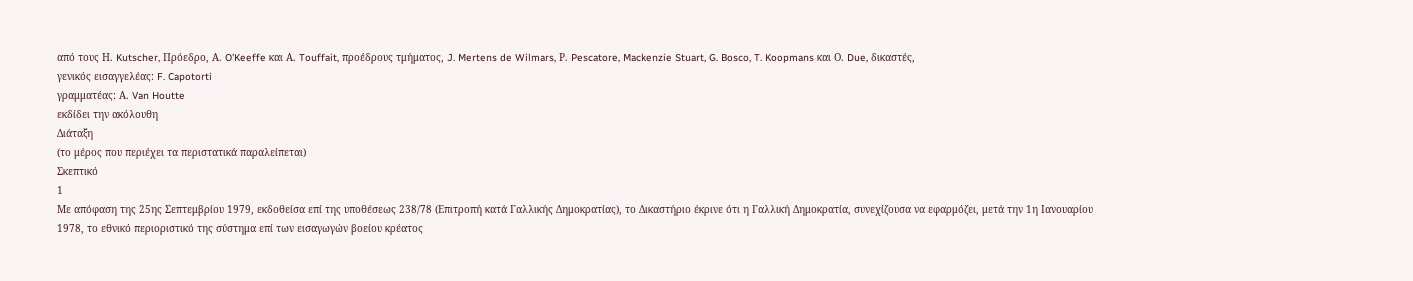από τους Η. Kutscher, Πρόεδρο, Α. O'Keeffe και Α. Touffait, προέδρους τμήματος, J. Mertens de Wilmars, Ρ. Pescatore, Mackenzie Stuart, G. Bosco, T. Koopmans και Ο. Due, δικαστές,
γενικός εισαγγελέας: F. Capotorti
γραμματέας: Α. Van Houtte
εκδίδει την ακόλουθη
Διάταξη
(το μέρος που περιέχει τα περιστατικά παραλείπεται)
Σκεπτικό
1
Με απόφαση της 25ης Σεπτεμβρίου 1979, εκδοθείσα επί της υποθέσεως 238/78 (Επιτροπή κατά Γαλλικής Δημοκρατίας), το Δικαστήριο έκρινε ότι η Γαλλική Δημοκρατία, συνεχίζουσα να εφαρμόζει, μετά την 1η Ιανουαρίου 1978, το εθνικό περιοριστικό της σύστημα επί των εισαγωγών βοείου κρέατος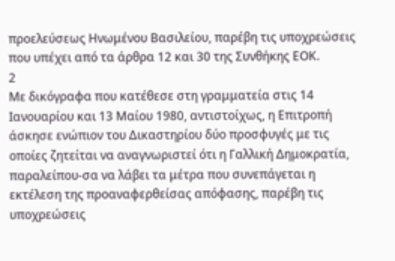προελεύσεως Ηνωμένου Βασιλείου, παρέβη τις υποχρεώσεις που υπέχει από τα άρθρα 12 και 30 της Συνθήκης ΕΟΚ.
2
Με δικόγραφα που κατέθεσε στη γραμματεία στις 14 Ιανουαρίου και 13 Μαίου 1980, αντιστοίχως, η Επιτροπή άσκησε ενώπιον του Δικαστηρίου δύο προσφυγές με τις οποίες ζητείται να αναγνωριστεί ότι η Γαλλική Δημοκρατία, παραλείπου-σα να λάβει τα μέτρα που συνεπάγεται η εκτέλεση της προαναφερθείσας απόφασης, παρέβη τις υποχρεώσεις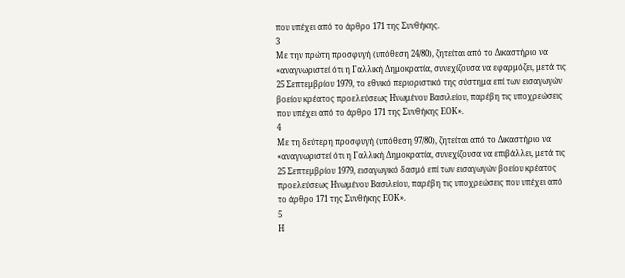που υπέχει από το άρθρο 171 της Συνθήκης.
3
Με την πρώτη προσφυγή (υπόθεση 24/80), ζητείται από το Δικαστήριο να «αναγνωριστεί ότι η Γαλλική Δημοκρατία, συνεχίζουσα να εφαρμόζει, μετά τις 25 Σεπτεμβρίου 1979, το εθνικό περιοριστικό της σύστημα επί των εισαγωγών βοείου κρέατος προελεύσεως Ηνωμένου Βασιλείου, παρέβη τις υποχρεώσεις που υπέχει από το άρθρο 171 της Συνθήκης ΕΟΚ».
4
Με τη δεύτερη προσφυγή (υπόθεση 97/80), ζητείται από το Δικαστήριο να «αναγνωριστεί ότι η Γαλλική Δημοκρατία, συνεχίζουσα να επιβάλλει, μετά τις 25 Σεπτεμβρίου 1979, εισαγωγικό δασμό επί των εισαγωγών βοείου κρέατος προελεύσεως Ηνωμένου Βασιλείου, παρέβη τις υποχρεώσεις που υπέχει από το άρθρο 171 της Συνθήκης ΕΟΚ».
5
Η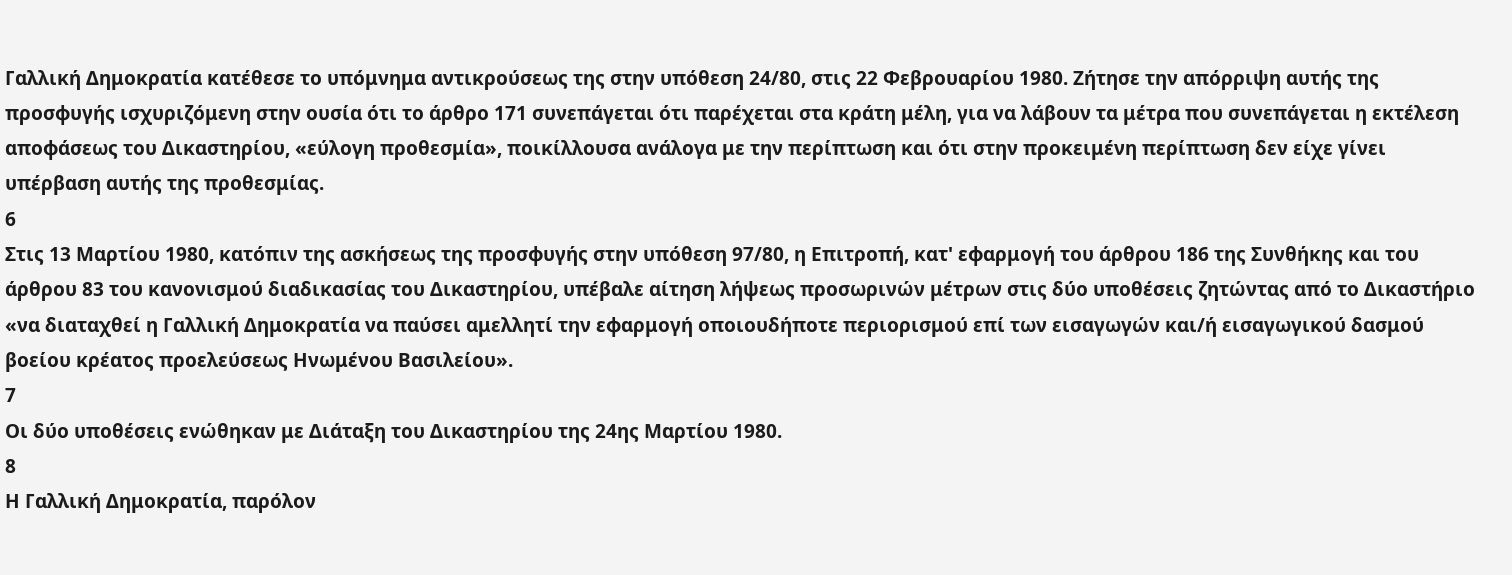Γαλλική Δημοκρατία κατέθεσε το υπόμνημα αντικρούσεως της στην υπόθεση 24/80, στις 22 Φεβρουαρίου 1980. Ζήτησε την απόρριψη αυτής της προσφυγής ισχυριζόμενη στην ουσία ότι το άρθρο 171 συνεπάγεται ότι παρέχεται στα κράτη μέλη, για να λάβουν τα μέτρα που συνεπάγεται η εκτέλεση αποφάσεως του Δικαστηρίου, «εύλογη προθεσμία», ποικίλλουσα ανάλογα με την περίπτωση και ότι στην προκειμένη περίπτωση δεν είχε γίνει υπέρβαση αυτής της προθεσμίας.
6
Στις 13 Μαρτίου 1980, κατόπιν της ασκήσεως της προσφυγής στην υπόθεση 97/80, η Επιτροπή, κατ' εφαρμογή του άρθρου 186 της Συνθήκης και του άρθρου 83 του κανονισμού διαδικασίας του Δικαστηρίου, υπέβαλε αίτηση λήψεως προσωρινών μέτρων στις δύο υποθέσεις ζητώντας από το Δικαστήριο «να διαταχθεί η Γαλλική Δημοκρατία να παύσει αμελλητί την εφαρμογή οποιουδήποτε περιορισμού επί των εισαγωγών και/ή εισαγωγικού δασμού βοείου κρέατος προελεύσεως Ηνωμένου Βασιλείου».
7
Οι δύο υποθέσεις ενώθηκαν με Διάταξη του Δικαστηρίου της 24ης Μαρτίου 1980.
8
Η Γαλλική Δημοκρατία, παρόλον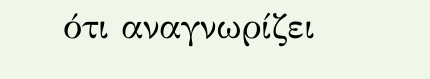ότι αναγνωρίζει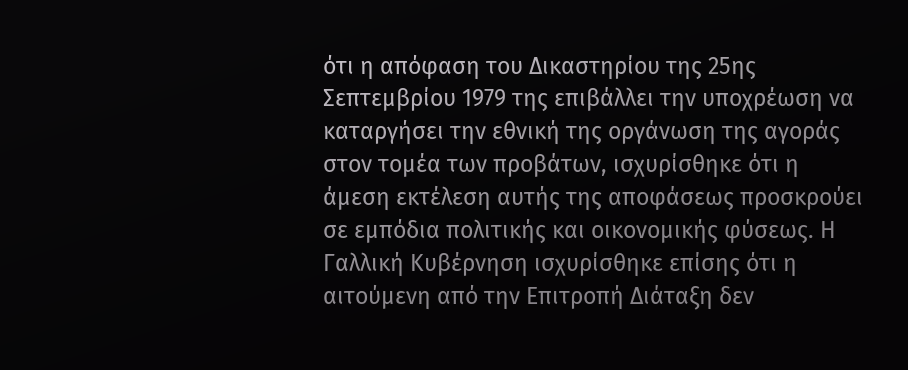ότι η απόφαση του Δικαστηρίου της 25ης Σεπτεμβρίου 1979 της επιβάλλει την υποχρέωση να καταργήσει την εθνική της οργάνωση της αγοράς στον τομέα των προβάτων, ισχυρίσθηκε ότι η άμεση εκτέλεση αυτής της αποφάσεως προσκρούει σε εμπόδια πολιτικής και οικονομικής φύσεως. Η Γαλλική Κυβέρνηση ισχυρίσθηκε επίσης ότι η αιτούμενη από την Επιτροπή Διάταξη δεν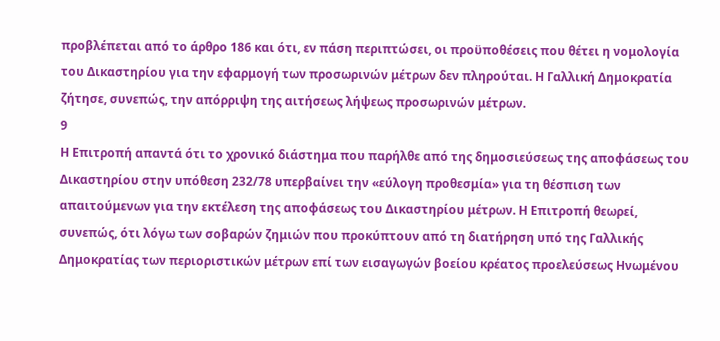προβλέπεται από το άρθρο 186 και ότι, εν πάση περιπτώσει, οι προϋποθέσεις που θέτει η νομολογία του Δικαστηρίου για την εφαρμογή των προσωρινών μέτρων δεν πληρούται. Η Γαλλική Δημοκρατία ζήτησε, συνεπώς, την απόρριψη της αιτήσεως λήψεως προσωρινών μέτρων.
9
Η Επιτροπή απαντά ότι το χρονικό διάστημα που παρήλθε από της δημοσιεύσεως της αποφάσεως του Δικαστηρίου στην υπόθεση 232/78 υπερβαίνει την «εύλογη προθεσμία» για τη θέσπιση των απαιτούμενων για την εκτέλεση της αποφάσεως του Δικαστηρίου μέτρων. Η Επιτροπή θεωρεί, συνεπώς, ότι λόγω των σοβαρών ζημιών που προκύπτουν από τη διατήρηση υπό της Γαλλικής Δημοκρατίας των περιοριστικών μέτρων επί των εισαγωγών βοείου κρέατος προελεύσεως Ηνωμένου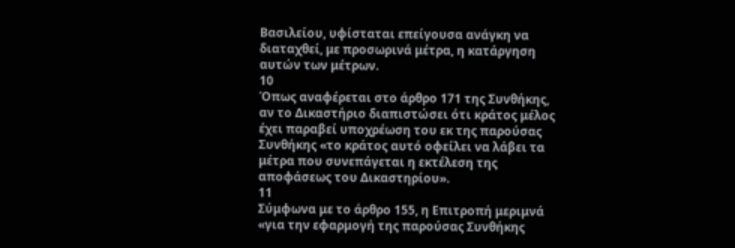Βασιλείου, υφίσταται επείγουσα ανάγκη να διαταχθεί, με προσωρινά μέτρα, η κατάργηση αυτών των μέτρων.
10
Όπως αναφέρεται στο άρθρο 171 της Συνθήκης, αν το Δικαστήριο διαπιστώσει ότι κράτος μέλος έχει παραβεί υποχρέωση του εκ της παρούσας Συνθήκης «το κράτος αυτό οφείλει να λάβει τα μέτρα που συνεπάγεται η εκτέλεση της αποφάσεως του Δικαστηρίου».
11
Σύμφωνα με το άρθρο 155, η Επιτροπή μεριμνά «για την εφαρμογή της παρούσας Συνθήκης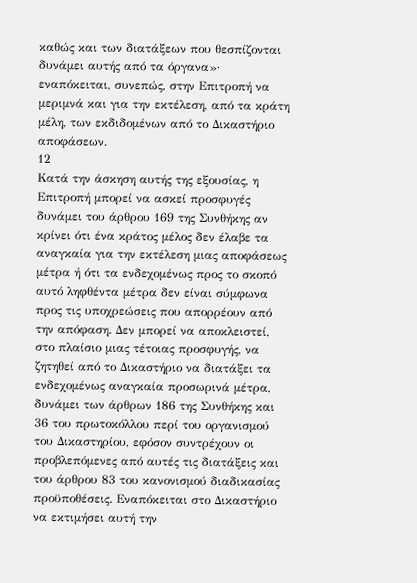καθώς και των διατάξεων που θεσπίζονται δυνάμει αυτής από τα όργανα»· εναπόκειται, συνεπώς, στην Επιτροπή να μεριμνά και για την εκτέλεση, από τα κράτη μέλη, των εκδιδομένων από το Δικαστήριο αποφάσεων.
12
Κατά την άσκηση αυτής της εξουσίας, η Επιτροπή μπορεί να ασκεί προσφυγές δυνάμει του άρθρου 169 της Συνθήκης αν κρίνει ότι ένα κράτος μέλος δεν έλαβε τα αναγκαία για την εκτέλεση μιας αποφάσεως μέτρα ή ότι τα ενδεχομένως προς το σκοπό αυτό ληφθέντα μέτρα δεν είναι σύμφωνα προς τις υποχρεώσεις που απορρέουν από την απόφαση. Δεν μπορεί να αποκλειστεί, στο πλαίσιο μιας τέτοιας προσφυγής, να ζητηθεί από το Δικαστήριο να διατάξει τα ενδεχομένως αναγκαία προσωρινά μέτρα, δυνάμει των άρθρων 186 της Συνθήκης και 36 του πρωτοκόλλου περί του οργανισμού του Δικαστηρίου, εφόσον συντρέχουν οι προβλεπόμενες από αυτές τις διατάξεις και του άρθρου 83 του κανονισμού διαδικασίας προϋποθέσεις. Εναπόκειται στο Δικαστήριο να εκτιμήσει αυτή την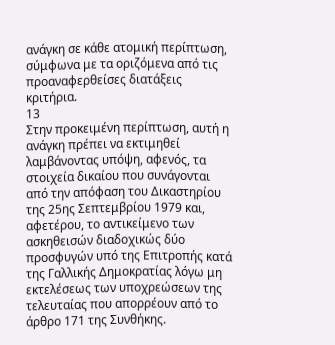ανάγκη σε κάθε ατομική περίπτωση, σύμφωνα με τα οριζόμενα από τις προαναφερθείσες διατάξεις κριτήρια.
13
Στην προκειμένη περίπτωση, αυτή η ανάγκη πρέπει να εκτιμηθεί λαμβάνοντας υπόψη, αφενός, τα στοιχεία δικαίου που συνάγονται από την απόφαση του Δικαστηρίου της 25ης Σεπτεμβρίου 1979 και, αφετέρου, το αντικείμενο των ασκηθεισών διαδοχικώς δύο προσφυγών υπό της Επιτροπής κατά της Γαλλικής Δημοκρατίας λόγω μη εκτελέσεως των υποχρεώσεων της τελευταίας που απορρέουν από το άρθρο 171 της Συνθήκης.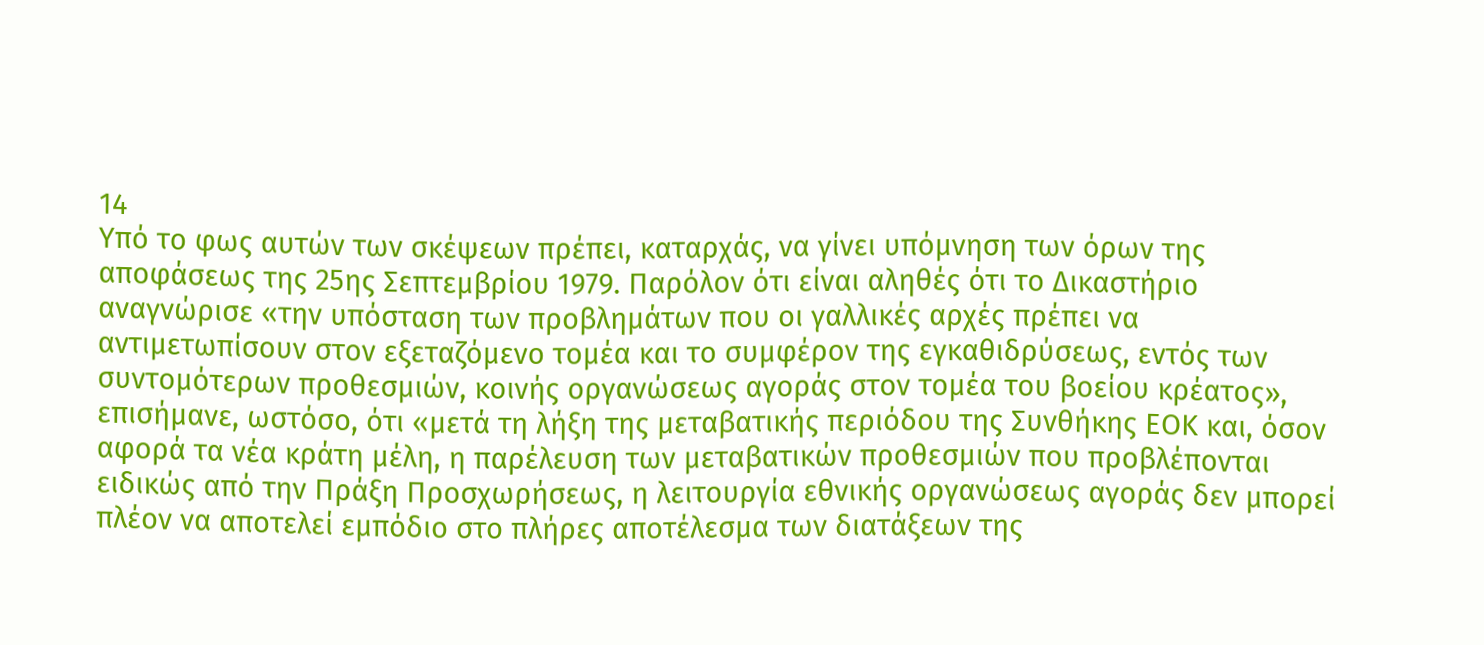14
Υπό το φως αυτών των σκέψεων πρέπει, καταρχάς, να γίνει υπόμνηση των όρων της αποφάσεως της 25ης Σεπτεμβρίου 1979. Παρόλον ότι είναι αληθές ότι το Δικαστήριο αναγνώρισε «την υπόσταση των προβλημάτων που οι γαλλικές αρχές πρέπει να αντιμετωπίσουν στον εξεταζόμενο τομέα και το συμφέρον της εγκαθιδρύσεως, εντός των συντομότερων προθεσμιών, κοινής οργανώσεως αγοράς στον τομέα του βοείου κρέατος», επισήμανε, ωστόσο, ότι «μετά τη λήξη της μεταβατικής περιόδου της Συνθήκης ΕΟΚ και, όσον αφορά τα νέα κράτη μέλη, η παρέλευση των μεταβατικών προθεσμιών που προβλέπονται ειδικώς από την Πράξη Προσχωρήσεως, η λειτουργία εθνικής οργανώσεως αγοράς δεν μπορεί πλέον να αποτελεί εμπόδιο στο πλήρες αποτέλεσμα των διατάξεων της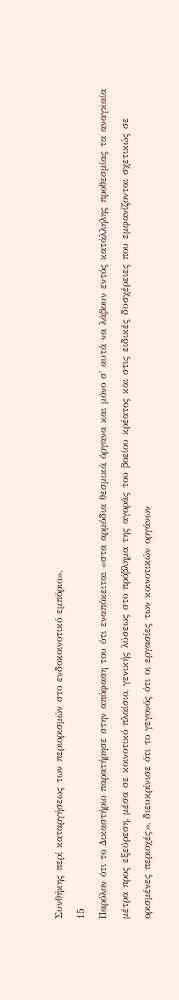Συνθήκης περί καταργήσεως των περιορισμών στο ενδοκοινοτικό εμπόριο».
15
Παρόλον ότι το Δικαστήριο παρατήρησε στην απόφαση του ότι εναπόκειται «στα αρμόδια θεσμικά όργανα και μόνο σ' αυτά να λάβουν εντός κατάλληλης προθεσμίας τα αναγκαία μέτρα προς εξεύρεση, μέσα σε κοινοτικό πλαίσιο, γενικής λύσεως στο πρόβλημα της αγοράς του βοείου κρέατος και στις ειδικές δυσχέρειες που εμφανίζονται σχετικώς σε ορισμένες περιοχές», διευκρίνισε ότι το γεγονός ότι οι εργασίες των κοινοτικών οργάνων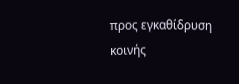προς εγκαθίδρυση κοινής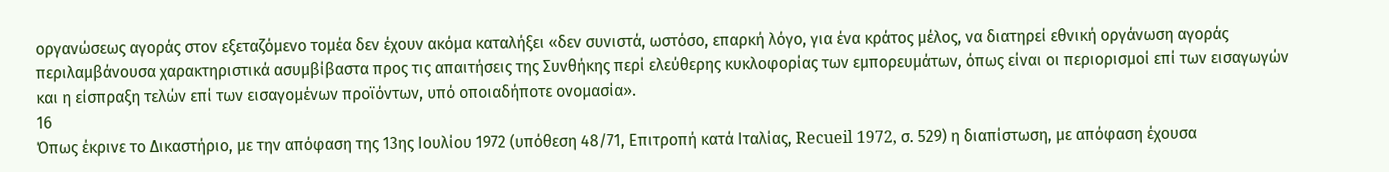οργανώσεως αγοράς στον εξεταζόμενο τομέα δεν έχουν ακόμα καταλήξει «δεν συνιστά, ωστόσο, επαρκή λόγο, για ένα κράτος μέλος, να διατηρεί εθνική οργάνωση αγοράς περιλαμβάνουσα χαρακτηριστικά ασυμβίβαστα προς τις απαιτήσεις της Συνθήκης περί ελεύθερης κυκλοφορίας των εμπορευμάτων, όπως είναι οι περιορισμοί επί των εισαγωγών και η είσπραξη τελών επί των εισαγομένων προϊόντων, υπό οποιαδήποτε ονομασία».
16
Όπως έκρινε το Δικαστήριο, με την απόφαση της 13ης Ιουλίου 1972 (υπόθεση 48/71, Επιτροπή κατά Ιταλίας, Recueil 1972, σ. 529) η διαπίστωση, με απόφαση έχουσα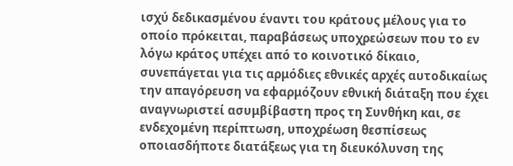ισχύ δεδικασμένου έναντι του κράτους μέλους για το οποίο πρόκειται, παραβάσεως υποχρεώσεων που το εν λόγω κράτος υπέχει από το κοινοτικό δίκαιο, συνεπάγεται για τις αρμόδιες εθνικές αρχές αυτοδικαίως την απαγόρευση να εφαρμόζουν εθνική διάταξη που έχει αναγνωριστεί ασυμβίβαστη προς τη Συνθήκη και, σε ενδεχομένη περίπτωση, υποχρέωση θεσπίσεως οποιασδήποτε διατάξεως για τη διευκόλυνση της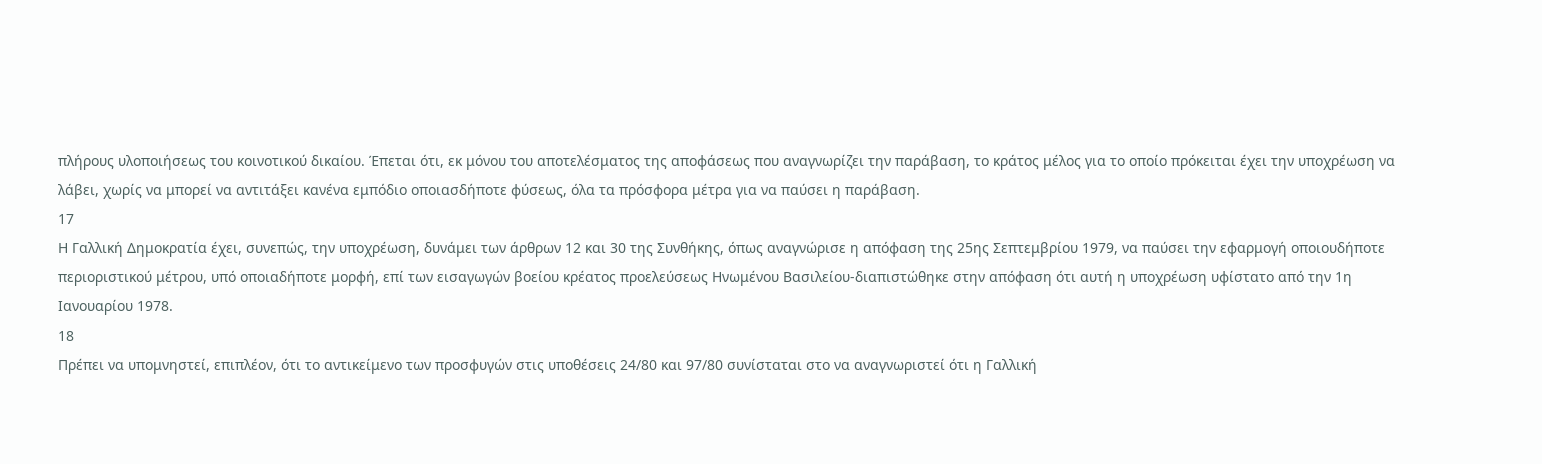πλήρους υλοποιήσεως του κοινοτικού δικαίου. Έπεται ότι, εκ μόνου του αποτελέσματος της αποφάσεως που αναγνωρίζει την παράβαση, το κράτος μέλος για το οποίο πρόκειται έχει την υποχρέωση να λάβει, χωρίς να μπορεί να αντιτάξει κανένα εμπόδιο οποιασδήποτε φύσεως, όλα τα πρόσφορα μέτρα για να παύσει η παράβαση.
17
Η Γαλλική Δημοκρατία έχει, συνεπώς, την υποχρέωση, δυνάμει των άρθρων 12 και 30 της Συνθήκης, όπως αναγνώρισε η απόφαση της 25ης Σεπτεμβρίου 1979, να παύσει την εφαρμογή οποιουδήποτε περιοριστικού μέτρου, υπό οποιαδήποτε μορφή, επί των εισαγωγών βοείου κρέατος προελεύσεως Ηνωμένου Βασιλείου-διαπιστώθηκε στην απόφαση ότι αυτή η υποχρέωση υφίστατο από την 1η Ιανουαρίου 1978.
18
Πρέπει να υπομνηστεί, επιπλέον, ότι το αντικείμενο των προσφυγών στις υποθέσεις 24/80 και 97/80 συνίσταται στο να αναγνωριστεί ότι η Γαλλική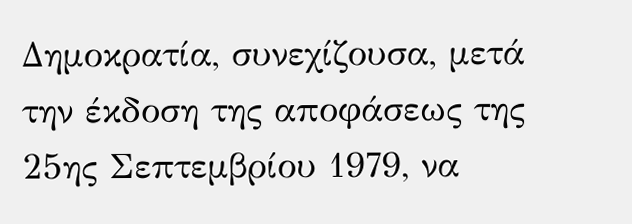Δημοκρατία, συνεχίζουσα, μετά την έκδοση της αποφάσεως της 25ης Σεπτεμβρίου 1979, να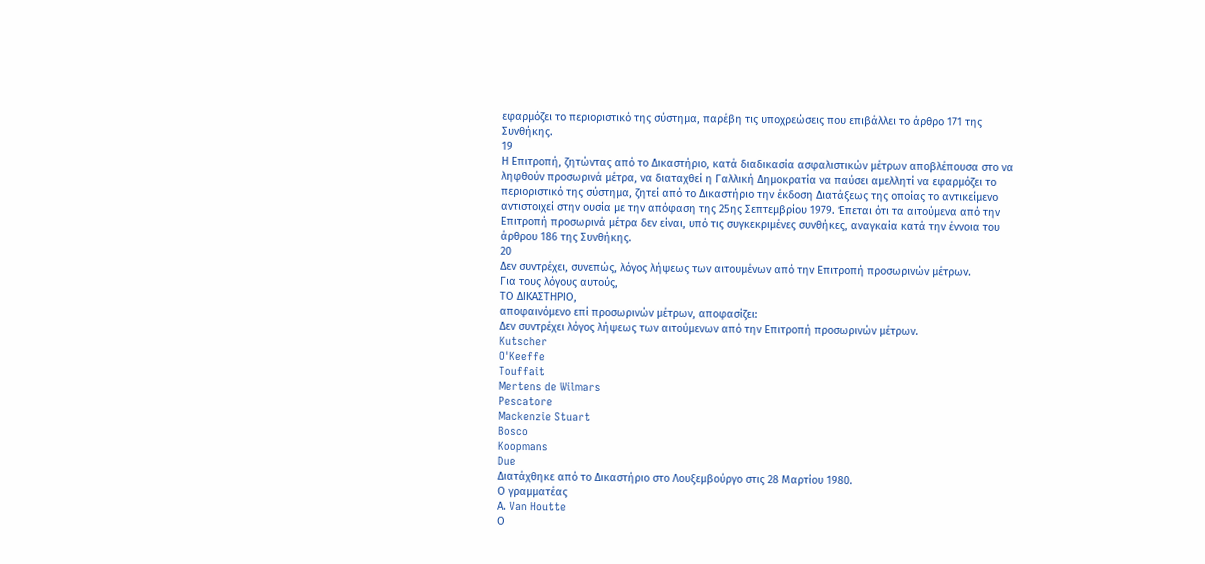εφαρμόζει το περιοριστικό της σύστημα, παρέβη τις υποχρεώσεις που επιβάλλει το άρθρο 171 της Συνθήκης.
19
Η Επιτροπή, ζητώντας από το Δικαστήριο, κατά διαδικασία ασφαλιστικών μέτρων αποβλέπουσα στο να ληφθούν προσωρινά μέτρα, να διαταχθεί η Γαλλική Δημοκρατία να παύσει αμελλητί να εφαρμόζει το περιοριστικό της σύστημα, ζητεί από το Δικαστήριο την έκδοση Διατάξεως της οποίας το αντικείμενο αντιστοιχεί στην ουσία με την απόφαση της 25ης Σεπτεμβρίου 1979. Έπεται ότι τα αιτούμενα από την Επιτροπή προσωρινά μέτρα δεν είναι, υπό τις συγκεκριμένες συνθήκες, αναγκαία κατά την έννοια του άρθρου 186 της Συνθήκης.
20
Δεν συντρέχει, συνεπώς, λόγος λήψεως των αιτουμένων από την Επιτροπή προσωρινών μέτρων.
Για τους λόγους αυτούς,
ΤΟ ΔΙΚΑΣΤΗΡΙΟ,
αποφαινόμενο επί προσωρινών μέτρων, αποφασίζει:
Δεν συντρέχει λόγος λήψεως των αιτούμενων από την Επιτροπή προσωρινών μέτρων.
Kutscher
O'Keeffe
Touffait
Mertens de Wilmars
Pescatore
Mackenzie Stuart
Bosco
Koopmans
Due
Διατάχθηκε από το Δικαστήριο στο Λουξεμβούργο στις 28 Μαρτίου 1980.
Ο γραμματέας
Α. Van Houtte
Ο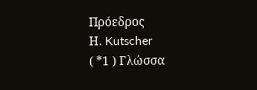Πρόεδρος
Η. Kutscher
( *1 ) Γλώσσα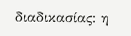διαδικασίας: η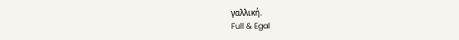γαλλική.
Full & Egal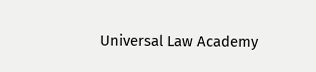Universal Law Academy